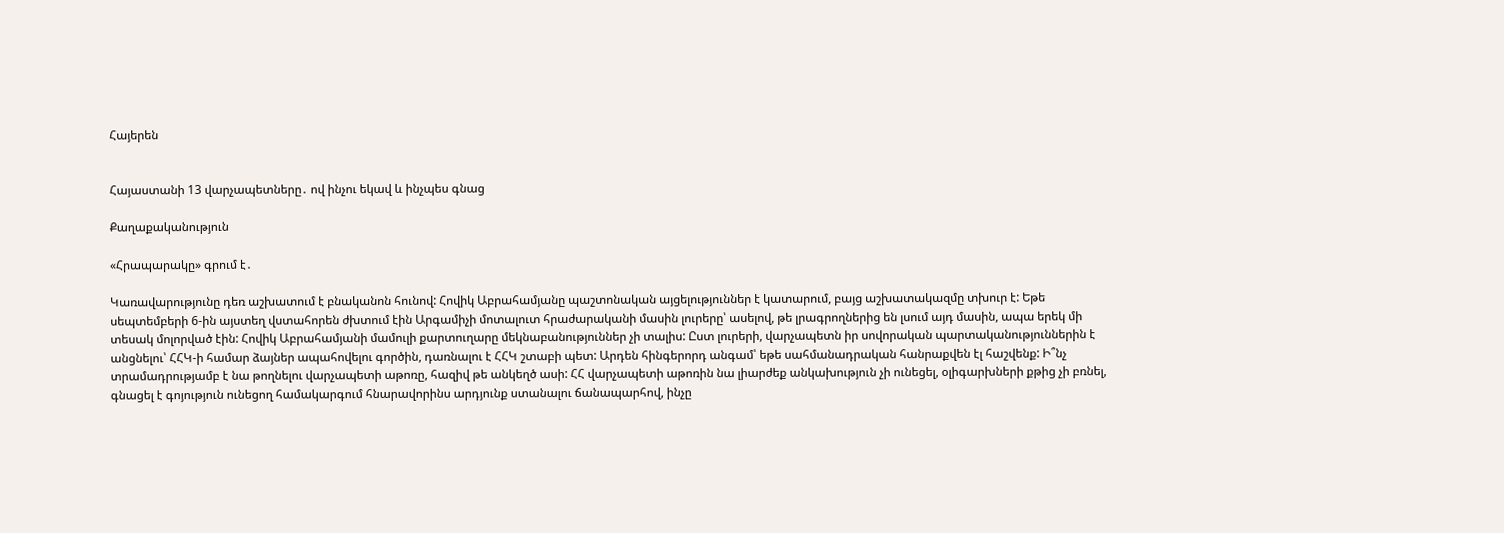Հայերեն


Հայաստանի 13 վարչապետները․ ով ինչու եկավ և ինչպես գնաց

Քաղաքականություն

«Հրապարակը» գրում է․

Կառավարությունը դեռ աշխատում է բնականոն հունով: Հովիկ Աբրահամյանը պաշտոնական այցելություններ է կատարում, բայց աշխատակազմը տխուր է: Եթե սեպտեմբերի 6-ին այստեղ վստահորեն ժխտում էին Արգամիչի մոտալուտ հրաժարականի մասին լուրերը՝ ասելով, թե լրագրողներից են լսում այդ մասին, ապա երեկ մի տեսակ մոլորված էին: Հովիկ Աբրահամյանի մամուլի քարտուղարը մեկնաբանություններ չի տալիս: Ըստ լուրերի, վարչապետն իր սովորական պարտականություններին է անցնելու՝ ՀՀԿ-ի համար ձայներ ապահովելու գործին, դառնալու է ՀՀԿ շտաբի պետ: Արդեն հինգերորդ անգամ՝ եթե սահմանադրական հանրաքվեն էլ հաշվենք: Ի՞նչ տրամադրությամբ է նա թողնելու վարչապետի աթոռը, հազիվ թե անկեղծ ասի: ՀՀ վարչապետի աթոռին նա լիարժեք անկախություն չի ունեցել, օլիգարխների քթից չի բռնել, գնացել է գոյություն ունեցող համակարգում հնարավորինս արդյունք ստանալու ճանապարհով, ինչը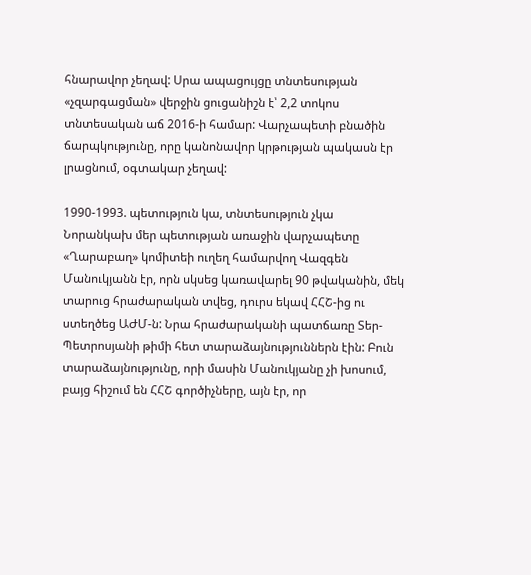հնարավոր չեղավ: Սրա ապացույցը տնտեսության «չզարգացման» վերջին ցուցանիշն է՝ 2,2 տոկոս տնտեսական աճ 2016-ի համար: Վարչապետի բնածին ճարպկությունը, որը կանոնավոր կրթության պակասն էր լրացնում, օգտակար չեղավ:

1990-1993. պետություն կա, տնտեսություն չկա
Նորանկախ մեր պետության առաջին վարչապետը «Ղարաբաղ» կոմիտեի ուղեղ համարվող Վազգեն Մանուկյանն էր, որն սկսեց կառավարել 90 թվականին, մեկ տարուց հրաժարական տվեց, դուրս եկավ ՀՀՇ-ից ու ստեղծեց ԱԺՄ-ն: Նրա հրաժարականի պատճառը Տեր-Պետրոսյանի թիմի հետ տարաձայնություններն էին: Բուն տարաձայնությունը, որի մասին Մանուկյանը չի խոսում, բայց հիշում են ՀՀՇ գործիչները, այն էր, որ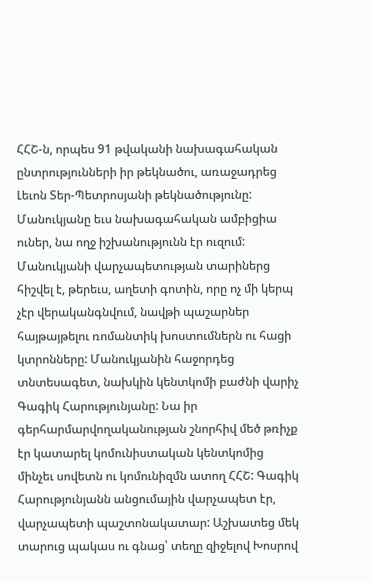ՀՀՇ-ն, որպես 91 թվականի նախագահական ընտրությունների իր թեկնածու, առաջադրեց Լեւոն Տեր-Պետրոսյանի թեկնածությունը: Մանուկյանը եւս նախագահական ամբիցիա ուներ, նա ողջ իշխանությունն էր ուզում: Մանուկյանի վարչապետության տարիներց հիշվել է, թերեւս, աղետի գոտին, որը ոչ մի կերպ չէր վերականգնվում, նավթի պաշարներ հայթայթելու ռոմանտիկ խոստումներն ու հացի կտրոնները: Մանուկյանին հաջորդեց տնտեսագետ, նախկին կենտկոմի բաժնի վարիչ Գագիկ Հարությունյանը: Նա իր գերհարմարվողականության շնորհիվ մեծ թռիչք էր կատարել կոմունիստական կենտկոմից մինչեւ սովետն ու կոմունիզմն ատող ՀՀՇ: Գագիկ Հարությունյանն անցումային վարչապետ էր, վարչապետի պաշտոնակատար: Աշխատեց մեկ տարուց պակաս ու գնաց՝ տեղը զիջելով Խոսրով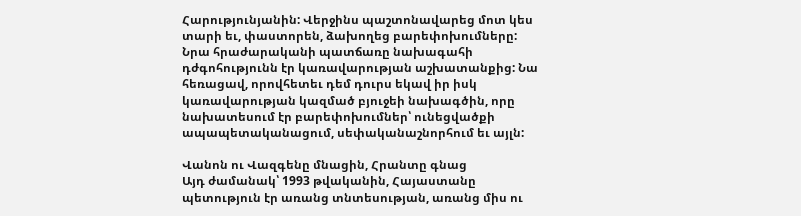Հարությունյանին: Վերջինս պաշտոնավարեց մոտ կես տարի եւ, փաստորեն, ձախողեց բարեփոխումները: Նրա հրաժարականի պատճառը նախագահի դժգոհությունն էր կառավարության աշխատանքից: Նա հեռացավ, որովհետեւ դեմ դուրս եկավ իր իսկ կառավարության կազմած բյուջեի նախագծին, որը նախատեսում էր բարեփոխումներ՝ ունեցվածքի ապապետականացում, սեփականաշնորհում եւ այլն:

Վանոն ու Վազգենը մնացին, Հրանտը գնաց
Այդ ժամանակ՝ 1993 թվականին, Հայաստանը պետություն էր առանց տնտեսության, առանց միս ու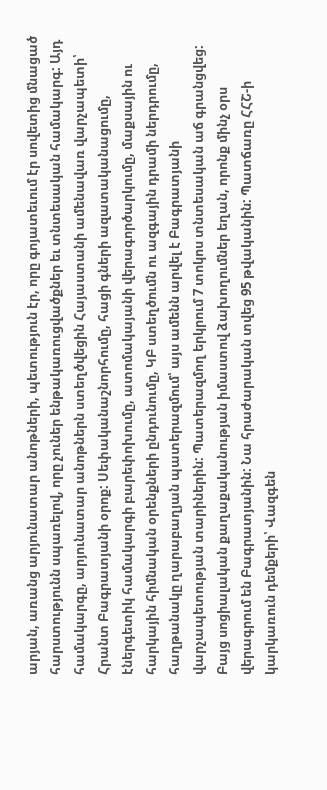արյան, առանց արյունատար անոթների, պետություն էր, որը գոյատեւում էր սովետից մնացած հարստությունն սպառելով, որը չուներ ենթակառուցվածքներ եւ տնտեսական համակարգ: Այդ համակարգը, արյունատար անոթներն ստեղծվեցին Հայաստանի ամենավառ վարչապետի՝ Հրանտ Բագրատյանի օրոք: Սեփականաշնորհումը, հացի գների ազատականացումը, էներգետիկ համակարգի բարեփոխումը, ատոմակայանի վերագործարկումը, մաքսային ու հարկային հիմնական օրենքների ընդունումը, ԿԲ ստեղծումն ու ազգային դրամի ներդրումը, հաղթանակը ղարաբաղյան պատերազմում՝ այս ամենն արվել է Բագրատյանի վարչապետության տարիներին: Պատերազմող երկրում 7 տոկոս տնտեսական աճ գրանցվեց: Բայց սոցիալական քաղաքականության իմաստով ձախողումներ եղան, որոնք մինչ օրս վերագրում են Բագրատյանին: Նա հրաժարական տվեց 95 թվականին: Պատճառը ՀՀՇ-ի կարկառուն դեմքերի՝ Վազգեն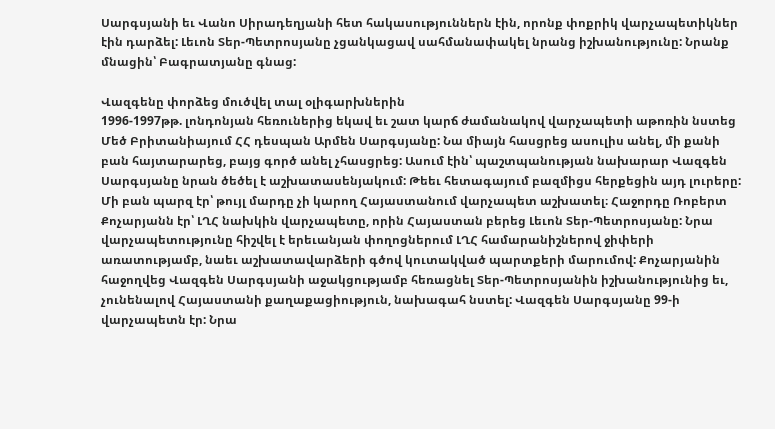Սարգսյանի եւ Վանո Սիրադեղյանի հետ հակասություններն էին, որոնք փոքրիկ վարչապետիկներ էին դարձել: Լեւոն Տեր-Պետրոսյանը չցանկացավ սահմանափակել նրանց իշխանությունը: Նրանք մնացին՝ Բագրատյանը գնաց:

Վազգենը փորձեց մուծվել տալ օլիգարխներին
1996-1997թթ. լոնդոնյան հեռուներից եկավ եւ շատ կարճ ժամանակով վարչապետի աթոռին նստեց Մեծ Բրիտանիայում ՀՀ դեսպան Արմեն Սարգսյանը: Նա միայն հասցրեց ասուլիս անել, մի քանի բան հայտարարեց, բայց գործ անել չհասցրեց: Ասում էին՝ պաշտպանության նախարար Վազգեն Սարգսյանը նրան ծեծել է աշխատասենյակում: Թեեւ հետագայում բազմիցս հերքեցին այդ լուրերը: Մի բան պարզ էր՝ թույլ մարդը չի կարող Հայաստանում վարչապետ աշխատել։ Հաջորդը Ռոբերտ Քոչարյանն էր՝ ԼՂՀ նախկին վարչապետը, որին Հայաստան բերեց Լեւոն Տեր-Պետրոսյանը: Նրա վարչապետությունը հիշվել է երեւանյան փողոցներում ԼՂՀ համարանիշներով ջիփերի առատությամբ, նաեւ աշխատավարձերի գծով կուտակված պարտքերի մարումով: Քոչարյանին հաջողվեց Վազգեն Սարգսյանի աջակցությամբ հեռացնել Տեր-Պետրոսյանին իշխանությունից եւ, չունենալով Հայաստանի քաղաքացիություն, նախագահ նստել: Վազգեն Սարգսյանը 99-ի վարչապետն էր: Նրա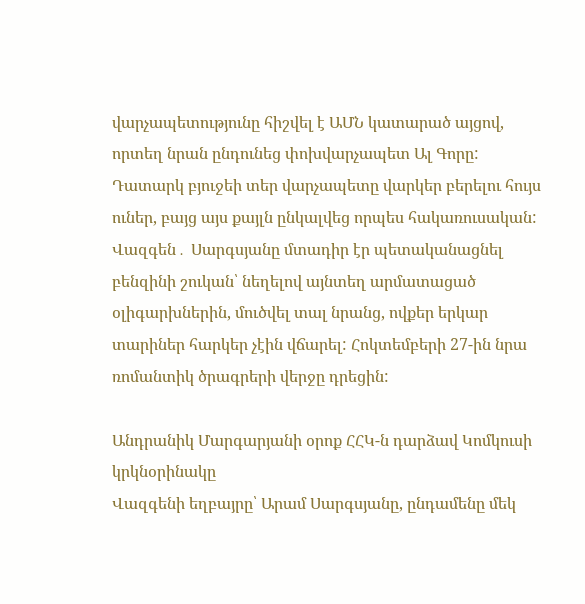վարչապետությունը հիշվել է ԱՄՆ կատարած այցով, որտեղ նրան ընդունեց փոխվարչապետ Ալ Գորը: Դատարկ բյուջեի տեր վարչապետը վարկեր բերելու հույս ուներ, բայց այս քայլն ընկալվեց որպես հակառուսական: Վազգեն․ Սարգսյանը մտադիր էր պետականացնել բենզինի շուկան՝ նեղելով այնտեղ արմատացած օլիգարխներին, մուծվել տալ նրանց, ովքեր երկար տարիներ հարկեր չէին վճարել: Հոկտեմբերի 27-ին նրա ռոմանտիկ ծրագրերի վերջը դրեցին:

Անդրանիկ Մարգարյանի օրոք ՀՀԿ-ն դարձավ Կոմկուսի կրկնօրինակը
Վազգենի եղբայրը՝ Արամ Սարգսյանը, ընդամենը մեկ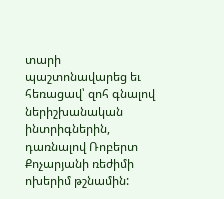տարի պաշտոնավարեց եւ հեռացավ՝ զոհ գնալով ներիշխանական ինտրիգներին, դառնալով Ռոբերտ Քոչարյանի ռեժիմի ոխերիմ թշնամին: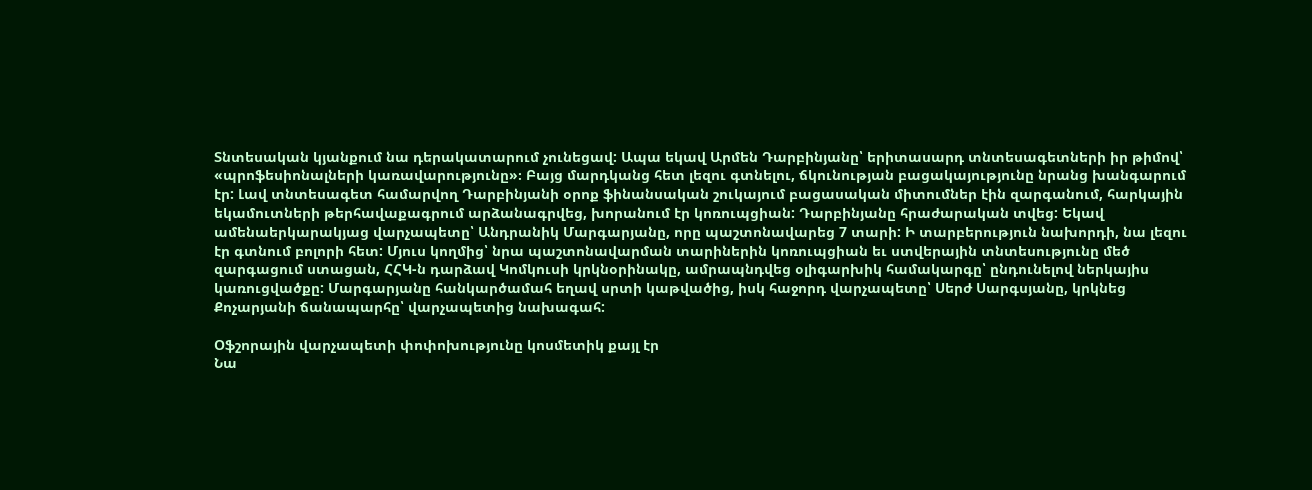Տնտեսական կյանքում նա դերակատարում չունեցավ: Ապա եկավ Արմեն Դարբինյանը՝ երիտասարդ տնտեսագետների իր թիմով՝ «պրոֆեսիոնալների կառավարությունը»։ Բայց մարդկանց հետ լեզու գտնելու, ճկունության բացակայությունը նրանց խանգարում էր: Լավ տնտեսագետ համարվող Դարբինյանի օրոք ֆինանսական շուկայում բացասական միտումներ էին զարգանում, հարկային եկամուտների թերհավաքագրում արձանագրվեց, խորանում էր կոռուպցիան: Դարբինյանը հրաժարական տվեց: Եկավ ամենաերկարակյաց վարչապետը՝ Անդրանիկ Մարգարյանը, որը պաշտոնավարեց 7 տարի: Ի տարբերություն նախորդի, նա լեզու էր գտնում բոլորի հետ: Մյուս կողմից՝ նրա պաշտոնավարման տարիներին կոռուպցիան եւ ստվերային տնտեսությունը մեծ զարգացում ստացան, ՀՀԿ-ն դարձավ Կոմկուսի կրկնօրինակը, ամրապնդվեց օլիգարխիկ համակարգը՝ ընդունելով ներկայիս կառուցվածքը: Մարգարյանը հանկարծամահ եղավ սրտի կաթվածից, իսկ հաջորդ վարչապետը՝ Սերժ Սարգսյանը, կրկնեց Քոչարյանի ճանապարհը՝ վարչապետից նախագահ:

Օֆշորային վարչապետի փոփոխությունը կոսմետիկ քայլ էր
Նա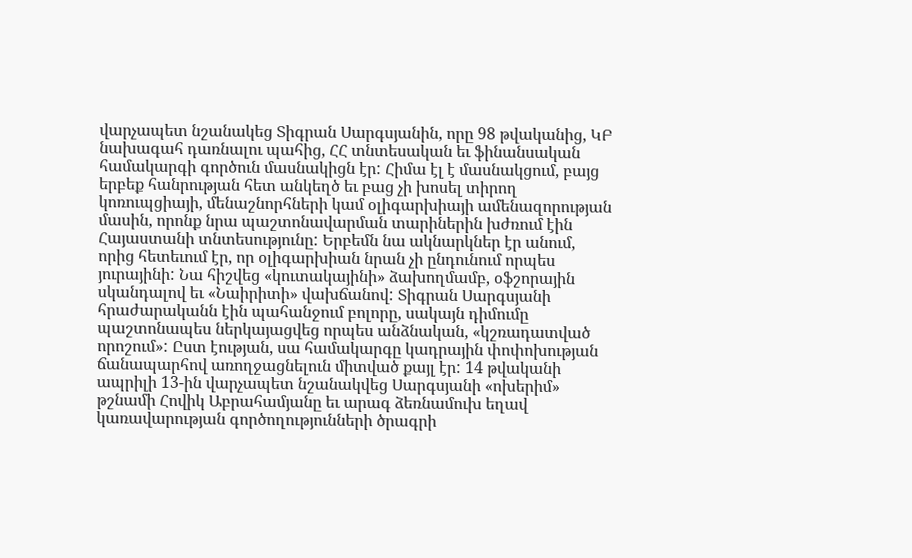վարչապետ նշանակեց Տիգրան Սարգսյանին, որը 98 թվականից, ԿԲ նախագահ դառնալու պահից, ՀՀ տնտեսական եւ ֆինանսական համակարգի գործուն մասնակիցն էր: Հիմա էլ է մասնակցում, բայց երբեք հանրության հետ անկեղծ եւ բաց չի խոսել տիրող կոռուպցիայի, մենաշնորհների կամ օլիգարխիայի ամենազորության մասին, որոնք նրա պաշտոնավարման տարիներին խժռում էին Հայաստանի տնտեսությունը: Երբեմն նա ակնարկներ էր անում, որից հետեւում էր, որ օլիգարխիան նրան չի ընդունում որպես յուրայինի: Նա հիշվեց «կուտակայինի» ձախողմամբ, օֆշորային սկանդալով եւ «Նաիրիտի» վախճանով: Տիգրան Սարգսյանի հրաժարականն էին պահանջում բոլորը, սակայն դիմումը պաշտոնապես ներկայացվեց որպես անձնական, «կշռադատված որոշում»: Ըստ էության, սա համակարգը կադրային փոփոխության ճանապարհով առողջացնելուն միտված քայլ էր: 14 թվականի ապրիլի 13-ին վարչապետ նշանակվեց Սարգսյանի «ոխերիմ» թշնամի Հովիկ Աբրահամյանը եւ արագ ձեռնամուխ եղավ կառավարության գործողությունների ծրագրի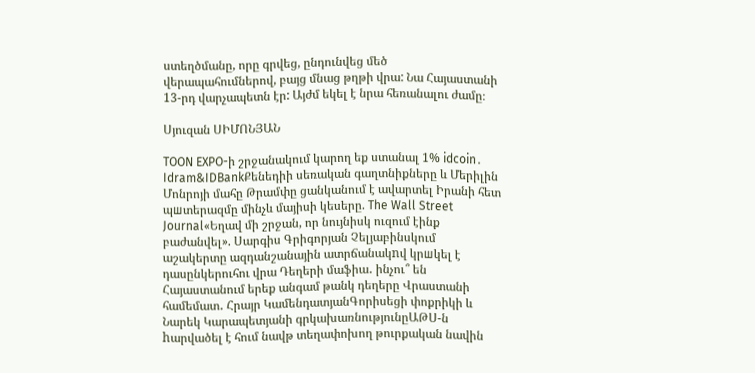ստեղծմանը, որը գրվեց, ընդունվեց մեծ վերապահումներով, բայց մնաց թղթի վրա: Նա Հայաստանի 13-րդ վարչապետն էր: Այժմ եկել է նրա հեռանալու ժամը։

Սյուզան ՍԻՄՈՆՅԱՆ

TOON EXPO-ի շրջանակում կարող եք ստանալ 1% idcoin․ Idram&IDBankՔենեդիի սեռական գաղտնիքները և Մերիլին Մոնրոյի մահը Թրամփը ցանկանում է ավարտել Իրանի հետ պшտերազմը մինչև մայիսի կեսերը. The Wall Street Journal«Եղավ մի շրջան, որ նույնիսկ ուզում էինք բաժանվել». Սարգիս Գրիգորյան Չելյաբինսկում աշակերտը ազդանշանային ատրճանակnվ կրшկել է դասընկերուհու վրա Դեղերի մաֆիա․ ինչու՞ են Հայաստանում երեք անգամ թանկ դեղերը Վրաստանի համեմատ․ Հրայր ԿամենդատյանԳորիսեցի փոքրիկի և Նարեկ Կարապետյանի գրկախառնությունըԱԹՍ-ն hարվածել է հում նավթ տեղափոխող թուրքական նավին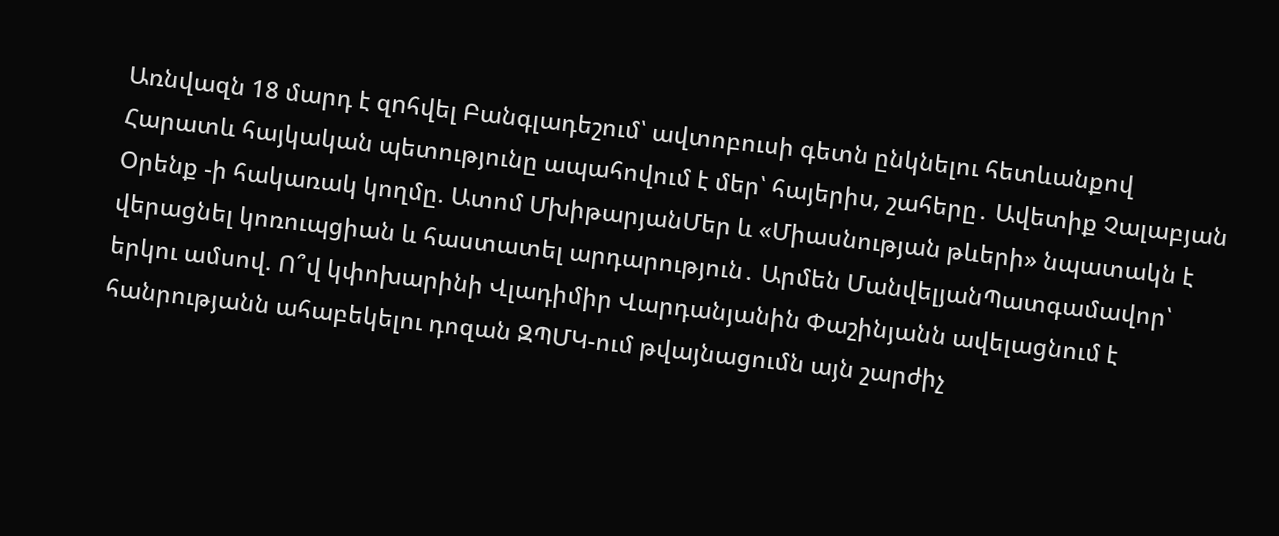Առնվազն 18 մարդ է զnհվել Բանգլադեշում՝ ավտոբուսի գետն ընկնելու հետևանքով Հարատև հայկական պետությունը ապահովում է մեր՝ հայերիս, շահերը․ Ավետիք Չալաբյան Օրենք -ի հակառակ կողմը. Ատոմ ՄխիթարյանՄեր և «Միասնության թևերի» նպատակն է վերացնել կոռուպցիան և հաստատել արդարություն․ Արմեն ՄանվելյանՊատգամավոր՝ երկու ամսով. Ո՞վ կփոխարինի Վլադիմիր Վարդանյանին Փաշինյանն ավելացնում է հանրությանն ահաբեկելու դոզան ԶՊՄԿ-ում թվայնացումն այն շարժիչ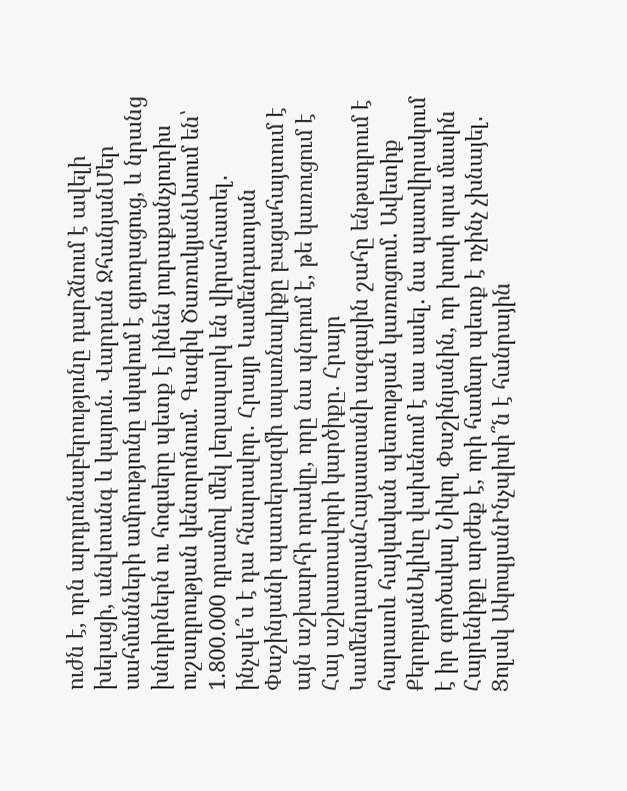ուժն է, որն արդյունաբերությունը դարձնում է ավելի խելացի, անվտանգ և կայուն. Վարդան ՋհանյանՄեր սահմանների ամրությունը սկսվում է գյուղացուց, և նրանց խնդիրներն ու հոգսերը պետք է լինեն յուրաքանչյուրիս ուշադրության կենտրոնում. Գագիկ ԾառուկյանԱսում են՝ 1.800.000 դրամով մեկ լեղապարկ են վիրահատել․ ինչպե՞ս է դա հնարավոր․ Հրայր Կամենդատյան Փաշինյանի պատերազմի սպառնալիքը բացահայտում է այն աշխարհի որակը, որը նա պնդում է, թե կառուցում է Հայ աշխատավորի կարծիքը. Հրայր ԿամենդատյանՀայաստանի ազգային շահը ենթադրում է հարատև հայկական պետության կառուցում․ Ավետիք ՔերոբյանԱլիևը վախենում է սա ասել․ նա պատվիրակում է իր գործակալ Նիկոլ Փաշինյանին, որ խոսի սրա մասին Հայրենիքը արժեք է, որի համար պետք է ոչինչ չխնայել․ Ցոլակ ԱկոպյանԻնչպիսի՞ն է հանրային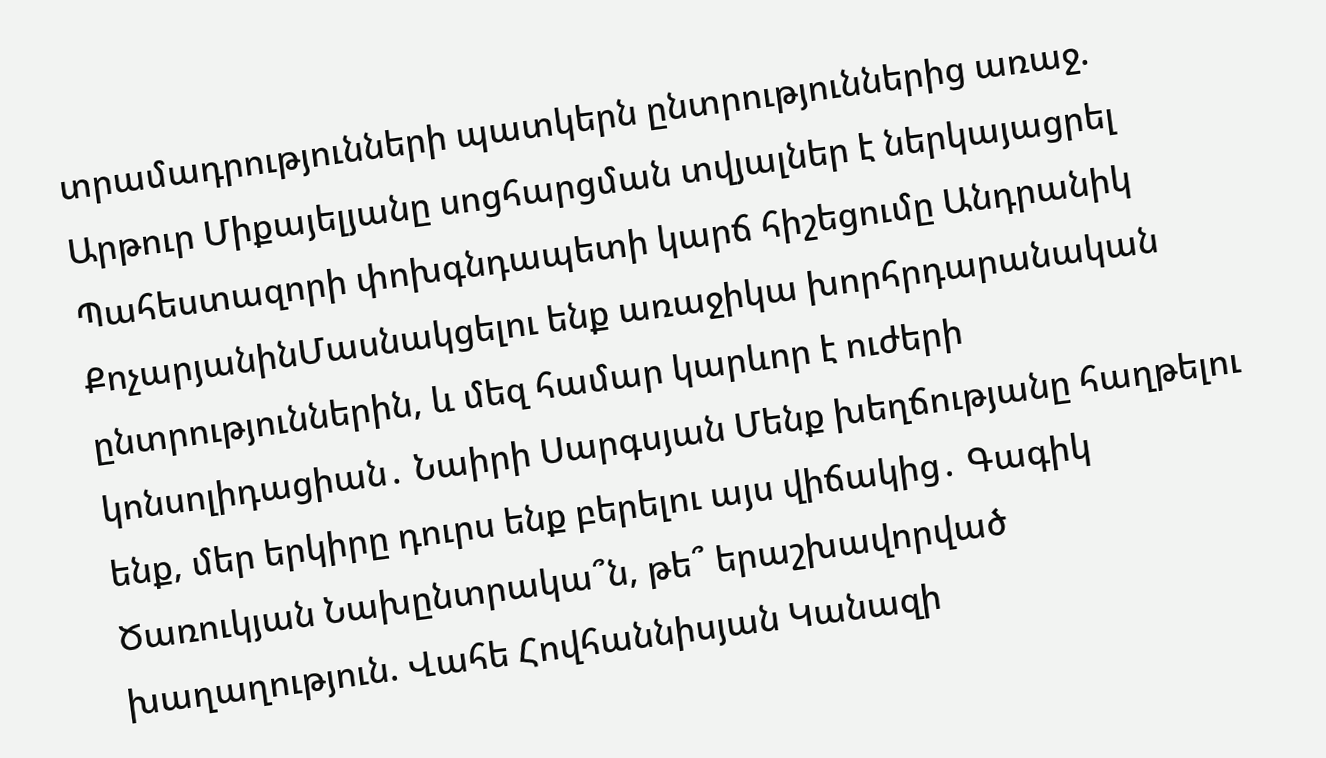տրամադրությունների պատկերն ընտրություններից առաջ. Արթուր Միքայելյանը սոցհարցման տվյալներ է ներկայացրել Պահեստազորի փոխգնդապետի կարճ հիշեցումը Անդրանիկ ՔոչարյանինՄասնակցելու ենք առաջիկա խորհրդարանական ընտրություններին, և մեզ համար կարևոր է ուժերի կոնսոլիդացիան․ Նաիրի Սարգսյան Մենք խեղճությանը հաղթելու ենք, մեր երկիրը դուրս ենք բերելու այս վիճակից․ Գագիկ Ծառուկյան Նախընտրակա՞ն, թե՞ երաշխավորված խաղաղություն. Վահե Հովհաննիսյան Կանազի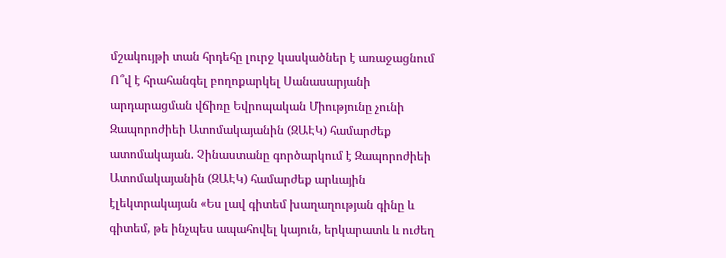մշակույթի տան հրդեհը լուրջ կասկածներ է առաջացնում Ո՞վ է հրահանգել բողոքարկել Սանասարյանի արդարացման վճիռը Եվրոպական Միությունը չունի Զապորոժիեի Ատոմակայանին (ԶԱԷԿ) համարժեք ատոմակայան. Չինաստանը գործարկում է Զապորոժիեի Ատոմակայանին (ԶԱԷԿ) համարժեք արևային էլեկտրակայան «Ես լավ գիտեմ խաղաղության գինը և գիտեմ, թե ինչպես ապահովել կայուն, երկարատև և ուժեղ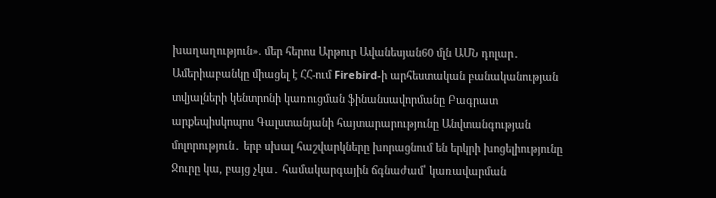խաղաղություն». մեր հերոս Արթուր Ավանեսյան60 մլն ԱՄՆ դոլար․ Ամերիաբանկը միացել է ՀՀ-ում Firebird-ի արհեստական բանականության տվյալների կենտրոնի կառուցման ֆինանսավորմանը Բագրատ արքեպիսկոպոս Գալստանյանի հայտարարությունը Անվտանգության մոլորություն․ երբ սխալ հաշվարկները խորացնում են երկրի խոցելիությունը Ջուրը կա, բայց չկա․ համակարգային ճգնաժամ՝ կառավարման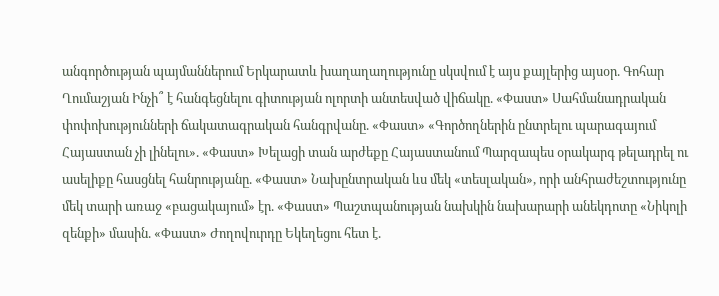անգործության պայմաններում Երկարատև խաղաղաղությունը սկսվում է այս քայլերից այսօր. Գոհար Ղումաշյան Ինչի՞ է հանգեցնելու գիտության ոլորտի անտեսված վիճակը. «Փաստ» Սահմանադրական փոփոխությունների ճակատագրական հանգրվանը. «Փաստ» «Գործողներին ընտրելու պարագայում Հայաստան չի լինելու». «Փաստ» Խելացի տան արժեքը Հայաստանում Պարզապես օրակարգ թելադրել ու ասելիքը հասցնել հանրությանը. «Փաստ» Նախընտրական ևս մեկ «տեսլական», որի անհրաժեշտությունը մեկ տարի առաջ «բացակայում» էր. «Փաստ» Պաշտպանության նախկին նախարարի անեկդոտը «Նիկոլի զենքի» մասին. «Փաստ» Ժողովուրդը Եկեղեցու հետ է.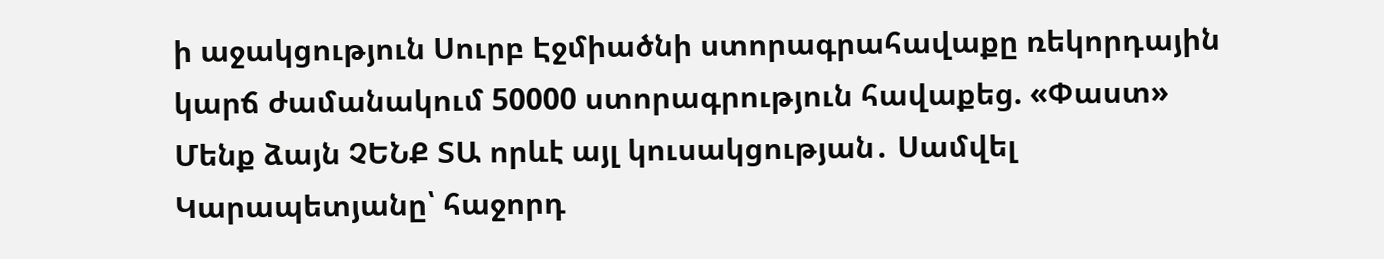ի աջակցություն Սուրբ Էջմիածնի ստորագրահավաքը ռեկորդային կարճ ժամանակում 50000 ստորագրություն հավաքեց. «Փաստ» Մենք ձայն ՉԵՆՔ ՏԱ որևէ այլ կուսակցության․ Սամվել Կարապետյանը՝ հաջորդ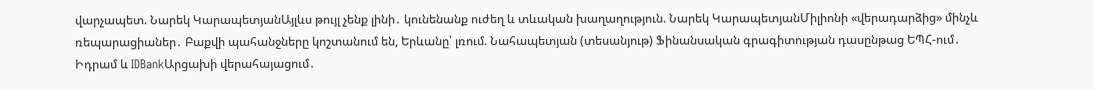վարչապետ. Նարեկ ԿարապետյանԱյլևս թույլ չենք լինի․ կունենանք ուժեղ և տևական խաղաղություն. Նարեկ ԿարապետյանՄիլիոնի «վերադարձից» մինչև ռեպարացիաներ․ Բաքվի պահանջները կոշտանում են, Երևանը՝ լռում. Նահապետյան (տեսանյութ) Ֆինանսական գրագիտության դասընթաց ԵՊՀ-ում․ Իդրամ և IDBankԱրցախի վերահայացում․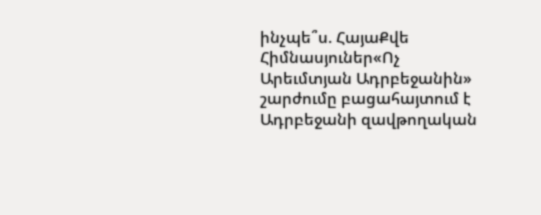ինչպե՞ս. ՀայաՔվե Հիմնասյուներ«Ոչ Արեւմտյան Ադրբեջանին» շարժումը բացահայտում է Ադրբեջանի զավթողական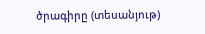ծրագիրը (տեսանյութ)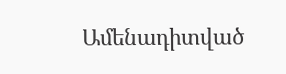Ամենադիտված